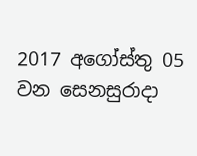2017 අගෝස්තු 05 වන සෙනසුරාදා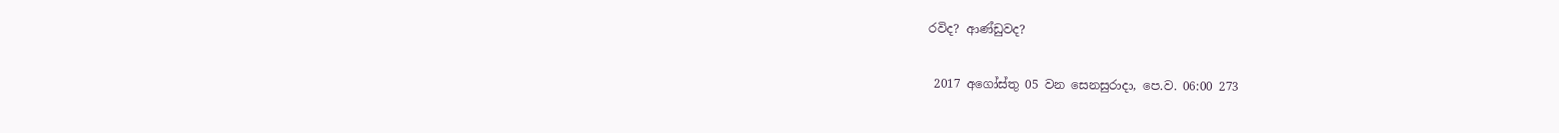රවිද? ආණ්ඩුවද?

 2017 අගෝස්තු 05 වන සෙනසුරාදා, පෙ.ව. 06:00 273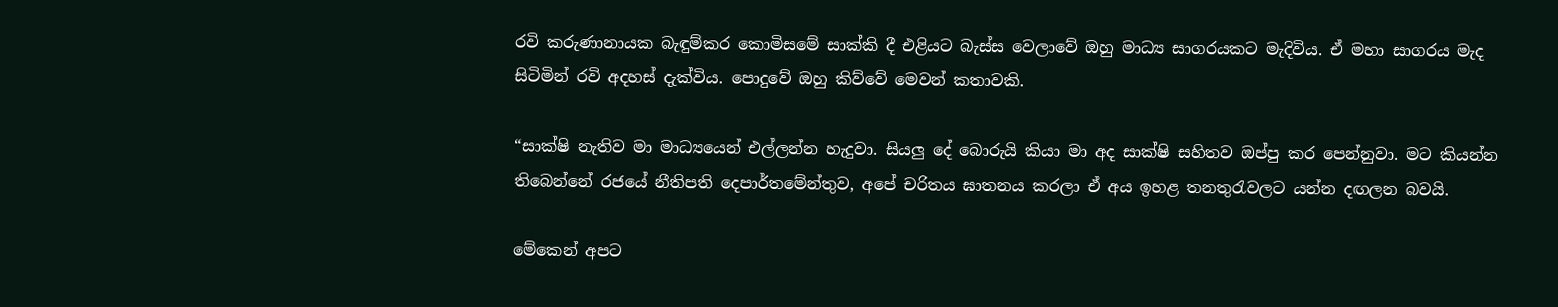රවි කරුණානායක බැඳුම්කර කොමිසමේ සාක්කි දී එළියට බැස්ස වෙලාවේ ඔහු මාධ්‍ය සාගරයකට මැදිවිය. ඒ මහා සාගරය මැද සිටිමින් රවි අදහස් දැක්විය. පොදුවේ ඔහු කිව්වේ මෙවන් කතාවකි.

“සාක්ෂි නැතිව මා මාධ්‍යයෙන් එල්ලන්න හැදුවා. සියලු දේ බොරුයි කියා මා අද සාක්ෂි සහිතව ඔප්පු කර පෙන්නුවා. මට කියන්න තිබෙන්නේ රජයේ නීතිපති දෙපාර්තමේන්තුව, අපේ චරිතය ඝාතනය කරලා ඒ අය ඉහළ තනතුරැවලට යන්න දඟලන බවයි.

මේකෙන් අපට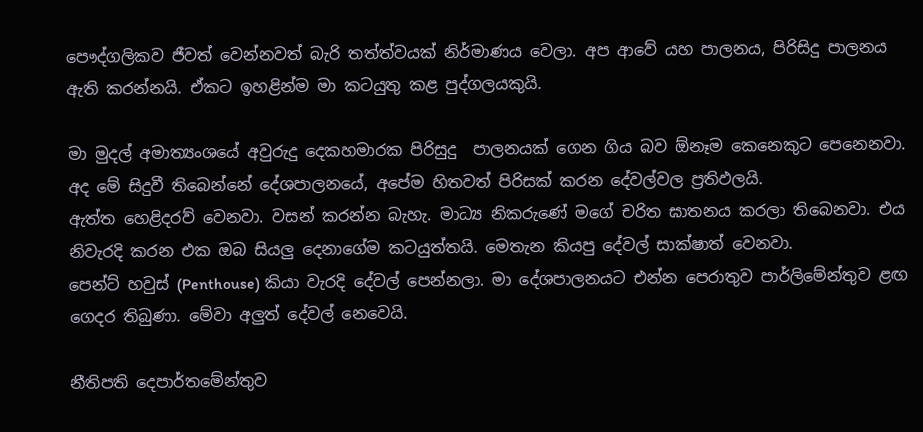පෞද්ගලිකව ජීවත් වෙන්නවත් බැරි තත්ත්වයක් නිර්මාණය වෙලා. අප ආවේ යහ පාලනය, පිරිසිදු පාලනය ඇති කරන්නයි. ඒකට ඉහළින්ම මා කටයුතු කළ පුද්ගලයකුයි.

මා මුදල් අමාත්‍යංශයේ අවුරුදු දෙකහමාරක පිරිසුදු  පාලනයක් ගෙන ගිය බව ඕනෑම කෙනෙකුට පෙනෙනවා. අද මේ සිදුවී තිබෙන්නේ දේශපාලනයේ, අපේම හිතවත් පිරිසක් කරන දේවල්වල ප්‍රතිඵලයි.
ඇත්ත හෙළිදරව් වෙනවා. වසන් කරන්න බැහැ. මාධ්‍ය නිකරුණේ මගේ චරිත ඝාතනය කරලා තිබෙනවා. එය නිවැරදි කරන එක ඔබ සියලු දෙනාගේම කටයුත්තයි. මෙතැන කියපු දේවල් සාක්ෂාත් වෙනවා.
පෙන්ට් හවුස් (Penthouse) කියා වැරදි දේවල් පෙන්නලා. මා දේශපාලනයට එන්න පෙරාතුව පාර්ලිමේන්තුව ළඟ ගෙදර තිබුණා. මේවා අලුත් දේවල් නෙවෙයි.

නීතිපති දෙපාර්තමේන්තුව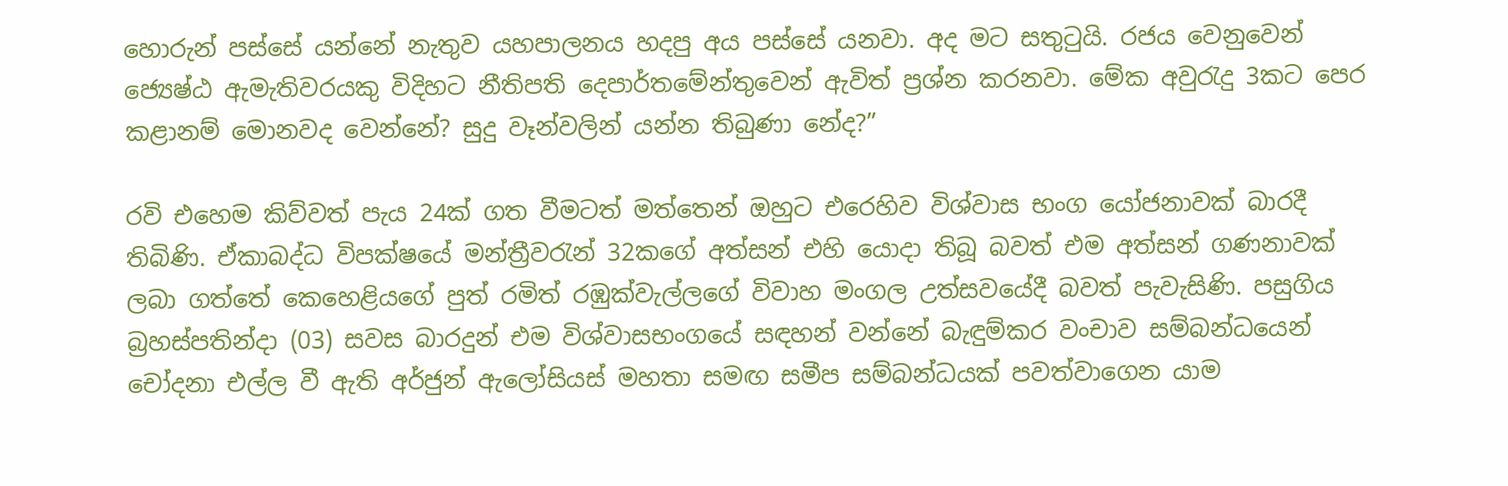හොරුන් පස්සේ යන්නේ නැතුව යහපාලනය හදපු අය පස්සේ යනවා. අද මට සතුටුයි. රජය වෙනුවෙන් ජ්‍යෙෂ්ඨ ඇමැතිවරයකු විදිහට නීතිපති දෙපාර්තමේන්තුවෙන් ඇවිත් ප්‍රශ්න කරනවා. මේක අවුරැදු 3කට පෙර කළානම් මොනවද වෙන්නේ? සුදු වෑන්වලින් යන්න තිබුණා නේද?”

රවි එහෙම කිව්වත් පැය 24ක් ගත වීමටත් මත්තෙන් ඔහුට එරෙහිව විශ්වාස භංග යෝජනාවක් බාරදී තිබිණි. ඒකාබද්ධ විපක්ෂයේ මන්ත්‍රීවරැන් 32කගේ අත්සන් එහි යොදා තිබූ බවත් එම අත්සන් ගණනාවක් ලබා ගත්තේ කෙහෙළියගේ පුත් රමිත් රඹුක්වැල්ලගේ විවාහ මංගල උත්සවයේදී බවත් පැවැසිණි. පසුගිය බ්‍රහස්පතින්දා (03) සවස බාරදුන් එම විශ්වාසභංගයේ සඳහන් වන්නේ බැඳුම්කර වංචාව සම්බන්ධයෙන් චෝදනා එල්ල වී ඇති අර්ජුන් ඇලෝසියස් මහතා සමඟ සමීප සම්බන්ධයක් පවත්වාගෙන යාම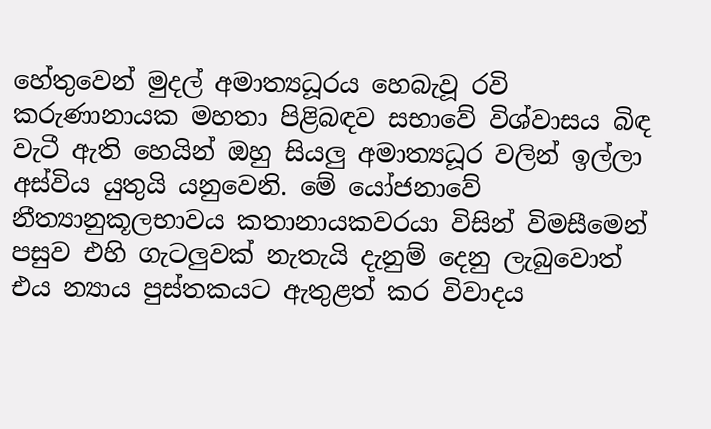හේතුවෙන් මුදල් අමාත්‍යධූරය හෙබැවූ රවි කරුණානායක මහතා පිළිබඳව සභාවේ විශ්වාසය බිඳ වැටී ඇති හෙයින් ඔහු සියලු අමාත්‍යධූර වලින් ඉල්ලා අස්විය යුතුයි යනුවෙනි. මේ යෝජනාවේ නීත්‍යානුකූලභාවය කතානායකවරයා විසින් විමසීමෙන් පසුව එහි ගැටලුවක් නැතැයි දැනුම් දෙනු ලැබුවොත් එය න්‍යාය පුස්තකයට ඇතුළත් කර විවාදය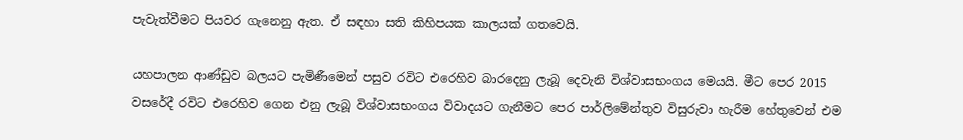පැවැත්වීමට පියවර ගැනෙනු ඇත. ඒ සඳහා සති කිහිපයක කාලයක් ගතවෙයි.

යහපාලන ආණ්ඩුව බලයට පැමිණීමෙන් පසුව රවිට එරෙහිව බාරදෙනු ලැබූ දෙවැනි විශ්වාසභංගය මෙයයි. මීට පෙර 2015 වසරේදී රවිට එරෙහිව ගෙන එනු ලැබූ විශ්වාසභංගය විවාදයට ගැනීමට පෙර පාර්ලිමේන්තුව විසුරුවා හැරීම හේතුවෙන් එම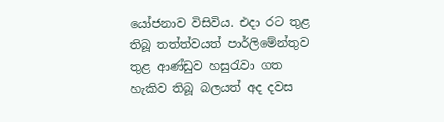යෝජනාව විසිවිය. එදා රට තුළ තිබූ තත්ත්වයත් පාර්ලිමේන්තුව තුළ ආණ්ඩුව හසුරැවා ගත හැකිව තිබූ බලයත් අද දවස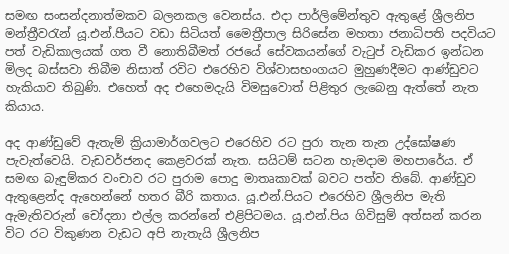සමඟ සංසන්දනාත්මකව බලනකල වෙනස්ය. එදා පාර්ලිමේන්තුව ඇතුළේ ශ්‍රීලනිප මන්ත්‍රීවරැන් යූ.එන්.පීයට වඩා සිටියත් මෛත්‍රීපාල සිරිසේන මහතා ජනාධිපති පදවියට පත් වැඩිකාලයක් ගත වී නොතිබීමත් රජයේ සේවකයන්ගේ වැටුප් වැඩිකර ඉන්ධන මිලද බස්සවා තිබීම නිසාත් රවිට එරෙහිව විශ්වාසභංගයට මුහුණදීමට ආණ්ඩුවට හැකියාව තිබුණි. එහෙත් අද එහෙමදැයි විමසුවොත් පිළිතුර ලැබෙනු ඇත්තේ නැත කියාය.

අද ආණ්ඩුවේ ඇතැම් ක්‍රියාමාර්ගවලට එරෙහිව රට පුරා තැන තැන උද්ඝෝෂණ පැවැත්වෙයි. වැඩවර්ජනද කෙළවරක් නැත. සයිටම් සටන හැමදාම මහපාරේය. ඒ සමඟ බැඳුම්කර වංචාව රට පුරාම පොදු මාතෘකාවක් බවට පත්ව තිබේ. ආණ්ඩුව ඇතුළෙන්ද ඇහෙන්නේ හතර බීරි කතාය. යූ.එන්.පියට එරෙහිව ශ්‍රීලනිප මැති ඇමැතිවරුන් චෝදනා එල්ල කරන්නේ එළිපිටමය. යූ.එන්.පිය ගිවිසුම් අත්සන් කරන විට රට විකුණන වැඩට අපි නැතැයි ශ්‍රීලනිප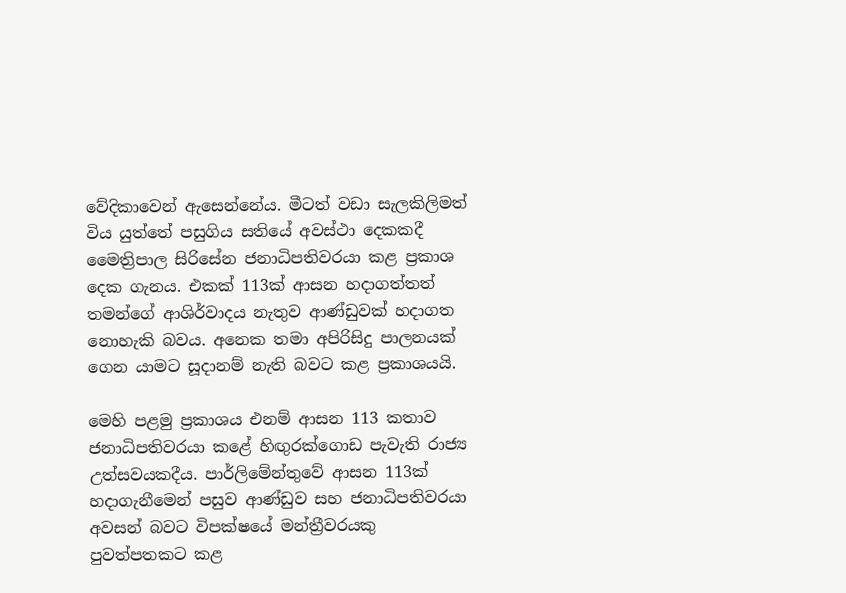වේදිකාවෙන් ඇසෙන්නේය. මීටත් වඩා සැලකිලිමත් විය යුත්තේ පසුගිය සතියේ අවස්ථා දෙකකදී මෛත්‍රිපාල සිරිසේන ජනාධිපතිවරයා කළ ප්‍රකාශ දෙක ගැනය. එකක් 113ක් ආසන හදාගත්තත් තමන්ගේ ආශිර්වාදය නැතුව ආණ්ඩුවක් හදාගත නොහැකි බවය. අනෙක තමා අපිරිසිදු පාලනයක් ගෙන යාමට සූදානම් නැති බවට කළ ප්‍රකාශයයි.

මෙහි පළමු ප්‍රකාශය එනම් ආසන 113 කතාව ජනාධිපතිවරයා කළේ හිඟුරක්ගොඩ පැවැති රාජ්‍ය උත්සවයකදීය. පාර්ලිමේන්තුවේ ආසන 113ක් හදාගැනීමෙන් පසුව ආණ්ඩුව සහ ජනාධිපතිවරයා අවසන් බවට විපක්ෂයේ මන්ත්‍රීවරයකු පුවත්පතකට කළ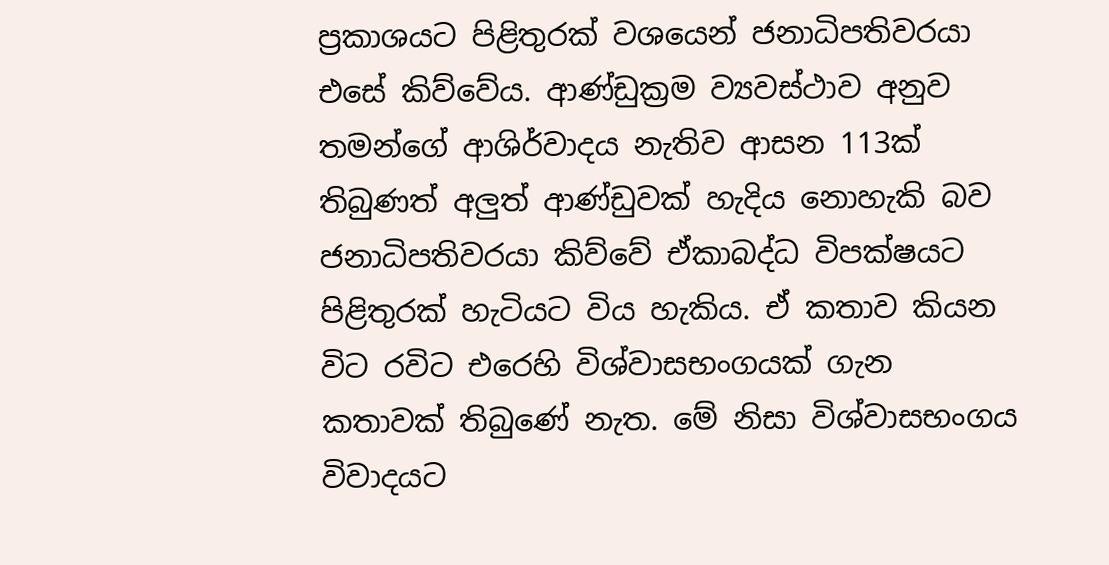ප්‍රකාශයට පිළිතුරක් වශයෙන් ජනාධිපතිවරයා එසේ කිව්වේය. ආණ්ඩුක්‍රම ව්‍යවස්ථාව අනුව තමන්ගේ ආශිර්වාදය නැතිව ආසන 113ක් තිබුණත් අලුත් ආණ්ඩුවක් හැදිය නොහැකි බව ජනාධිපතිවරයා කිව්වේ ඒකාබද්ධ විපක්ෂයට පිළිතුරක් හැටියට විය හැකිය. ඒ කතාව කියන විට රවිට එරෙහි විශ්වාසභංගයක් ගැන කතාවක් තිබුණේ නැත. මේ නිසා විශ්වාසභංගය විවාදයට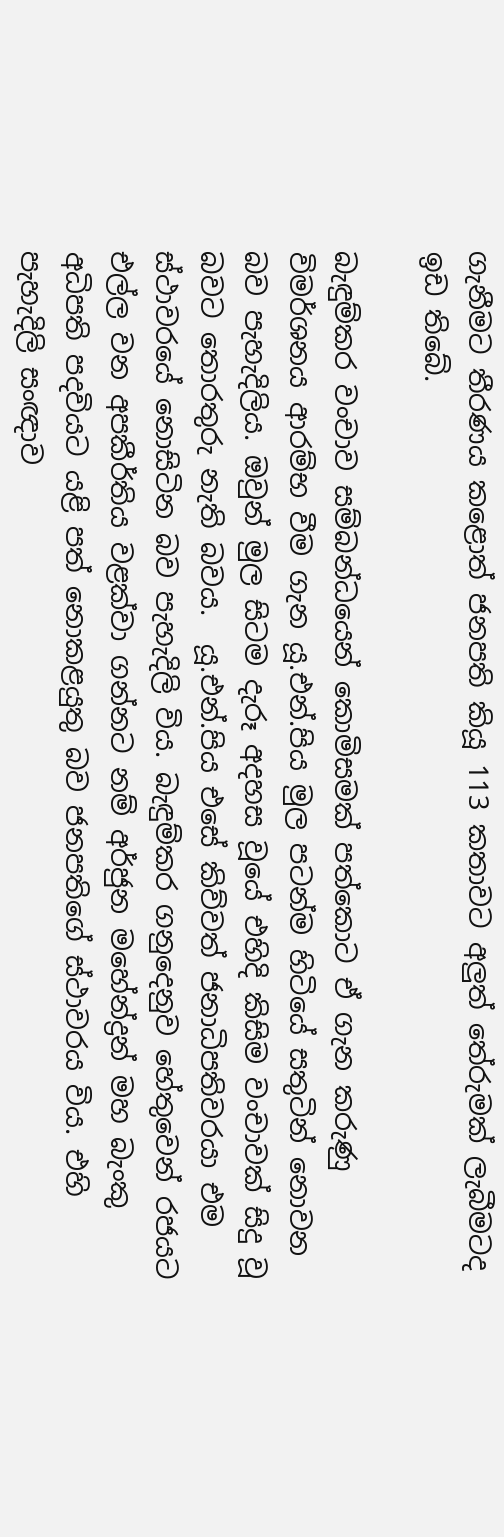ගැනීමට තීරණය කළොත් ජනපති කියූ 113 කතාවට අලුත් තේරුමක් ලැබීමටද ඉඩ තිබේ.

බැඳුම්කර වංචාව සම්බන්ධයෙන් කොමිසමක් පත්කොට ඒ ගැන කරුණු විමර්ශනය ආරම්භ වීම ගැන යූ.එන්.පිය මුල පටන්ම හිටියේ සතුටින් නොවන බව පැහැදිලිය. ඔවුන් මුල සිටම දැරූ අදහස වූයේ එහිදි කිසිම වංචාවක් සිදු වූ බවට තොරතුරු නැති බවය.  යූ.එන්.පිය එසේ කිව්වත් ජනාධිපතිවරයා එම ස්ථාවරයේ නොසිටින බව පැහැදිලි විය. බැඳුම්කර ගනුදෙනුව හේතුවෙන් රජයට එල්ල වන අපකීර්තිය වළක්වා ගන්නට නම් අර්ජුන මහේන්ද්‍රන් මහ බැංකු අධිපති පදවියට යළි පත් නොකළයුතු බව ජනපතිගේ ස්ථාවරය විය. එහි පැහැදිලි සංඥාව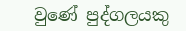වුණේ පුද්ගලයකු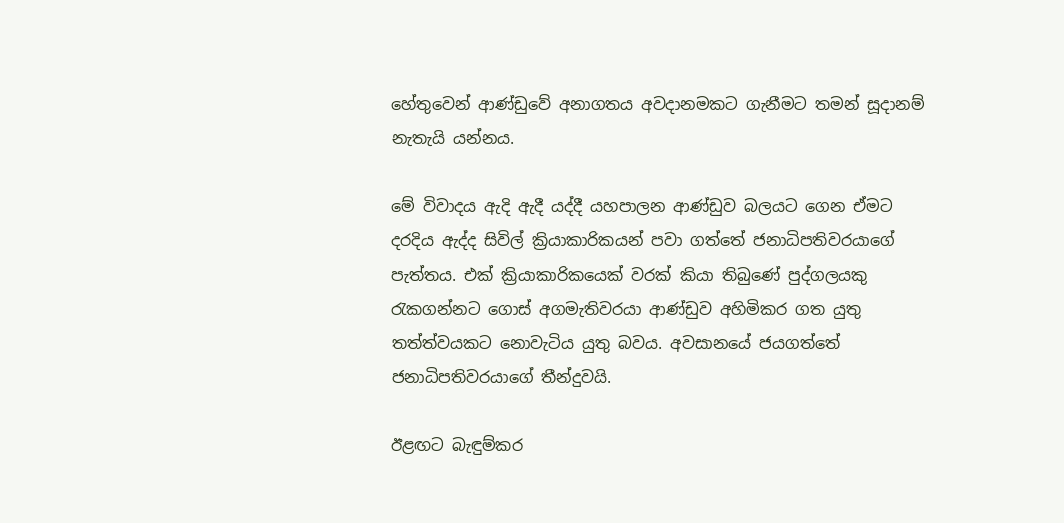හේතුවෙන් ආණ්ඩුවේ අනාගතය අවදානමකට ගැනීමට තමන් සූදානම් නැතැයි යන්නය.

මේ විවාදය ඇදි ඇදී යද්දී යහපාලන ආණ්ඩුව බලයට ගෙන ඒමට දරදිය ඇද්ද සිවිල් ක්‍රියාකාරිකයන් පවා ගත්තේ ජනාධිපතිවරයාගේ පැත්තය. එක් ක්‍රියාකාරිකයෙක් වරක් කියා තිබුණේ පුද්ගලයකු රැකගන්නට ගොස් අගමැතිවරයා ආණ්ඩුව අහිමිකර ගත යුතු තත්ත්වයකට නොවැටිය යුතු බවය. අවසානයේ ජයගත්තේ ජනාධිපතිවරයාගේ තීන්දුවයි.

ඊළඟට බැඳුම්කර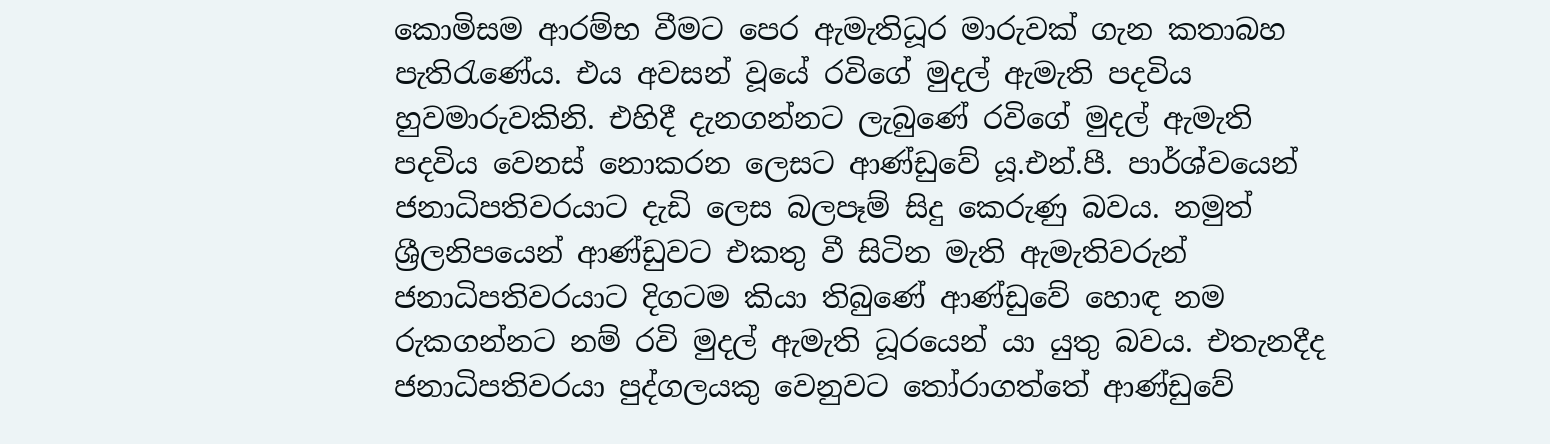කොමිසම ආරම්භ වීමට පෙර ඇමැතිධූර මාරුවක් ගැන කතාබහ පැතිරැණේය. එය අවසන් වූයේ රවිගේ මුදල් ඇමැති පදවිය හුවමාරුවකිනි. එහිදී දැනගන්නට ලැබුණේ රවිගේ මුදල් ඇමැති පදවිය වෙනස් නොකරන ලෙසට ආණ්ඩුවේ යූ.එන්.පී. පාර්ශ්වයෙන් ජනාධිපතිවරයාට දැඩි ලෙස බලපෑම් සිදු කෙරුණු බවය. නමුත් ශ්‍රීලනිපයෙන් ආණ්ඩුවට එකතු වී සිටින මැති ඇමැතිවරුන් ජනාධිපතිවරයාට දිගටම කියා තිබුණේ ආණ්ඩුවේ හොඳ නම රුකගන්නට නම් රවි මුදල් ඇමැති ධූරයෙන් යා යුතු බවය. එතැනදීද ජනාධිපතිවරයා පුද්ගලයකු වෙනුවට තෝරාගත්තේ ආණ්ඩුවේ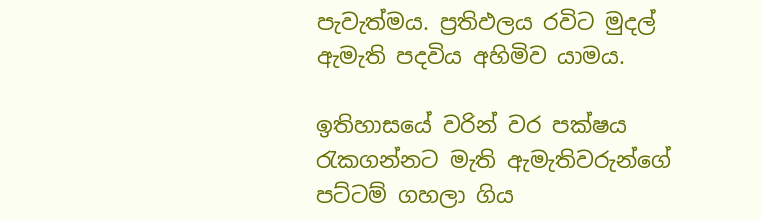පැවැත්මය. ප්‍රතිඵලය රවිට මුදල් ඇමැති පදවිය අහිමිව යාමය.

ඉතිහාසයේ වරින් වර පක්ෂය රැකගන්නට මැති ඇමැතිවරුන්ගේ පට්ටම් ගහලා ගිය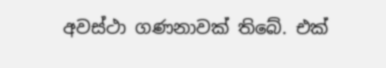අවස්ථා ගණනාවක් තිබේ. එක්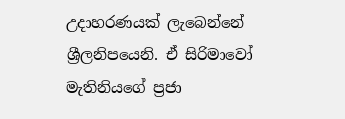උදාහරණයක් ලැබෙන්නේ ශ්‍රීලනිපයෙනි. ඒ සිරිමාවෝ මැතිනියගේ ප්‍රජා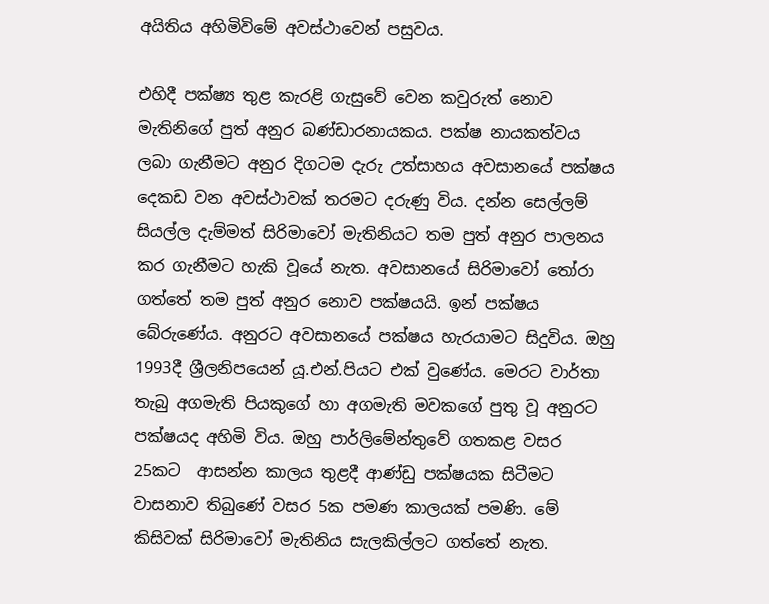අයිතිය අහිමිවිමේ අවස්ථාවෙන් පසුවය.

එහිදී පක්ෂ්‍ය තුළ කැරළි ගැසුවේ වෙන කවුරුත් නොව මැතිනිගේ පුත් අනුර බණ්ඩාරනායකය. පක්ෂ නායකත්වය ලබා ගැනීමට අනුර දිගටම දැරු උත්සාහය අවසානයේ පක්ෂය දෙකඩ වන අවස්ථාවක් තරමට දරුණු විය. දන්න සෙල්ලම් සියල්ල දැම්මත් සිරිමාවෝ මැතිනියට තම පුත් අනුර පාලනය කර ගැනීමට හැකි වූයේ නැත. අවසානයේ සිරිමාවෝ තෝරා ගත්තේ තම පුත් අනුර නොව පක්ෂයයි. ඉන් පක්ෂය බේරුණේය. අනුරට අවසානයේ පක්ෂය හැරයාමට සිදුවිය. ඔහු 1993දී ශ්‍රීලනිපයෙන් යූ.එන්.පියට එක් වුණේය. මෙරට වාර්තා තැබු අගමැති පියකුගේ හා අගමැති මවකගේ පුතු වූ අනුරට පක්ෂයද අහිමි විය. ඔහු පාර්ලිමේන්තුවේ ගතකළ වසර 25කට  ආසන්න කාලය තුළදී ආණ්ඩු පක්ෂයක සිටීමට වාසනාව තිබුණේ වසර 5ක පමණ කාලයක් පමණි. මේ කිසිවක් සිරිමාවෝ මැතිනිය සැලකිල්ලට ගත්තේ නැත.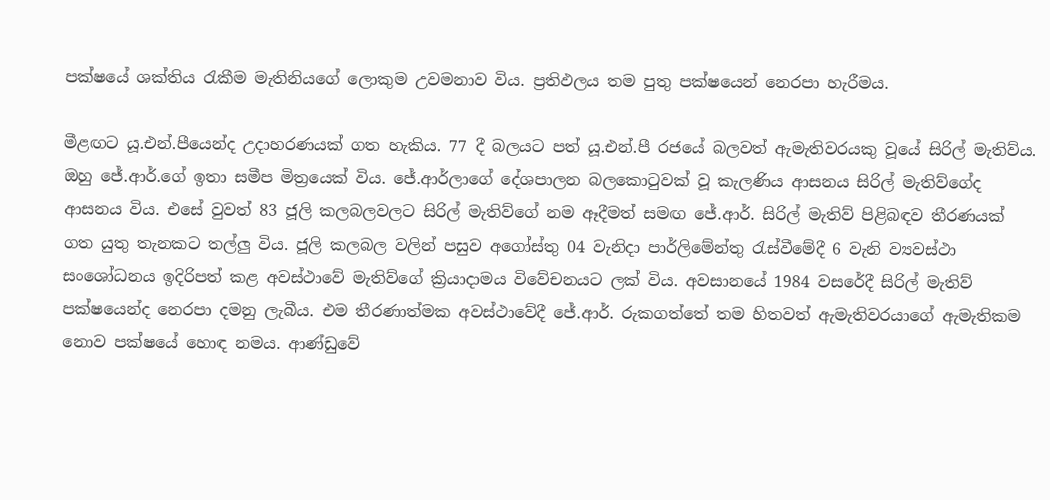පක්ෂයේ ශක්තිය රැකීම මැතිනියගේ ලොකුම උවමනාව විය. ප්‍රතිඵලය තම පුතු පක්ෂයෙන් නෙරපා හැරීමය.

මීළඟට යූ.එන්.පීයෙන්ද උදාහරණයක් ගත හැකිය. 77 දී බලයට පත් යූ.එන්.පී රජයේ බලවත් ඇමැතිවරයකු වූයේ සිරිල් මැතිව්ය. ඔහු ජේ.ආර්.ගේ ඉතා සමීප මිත්‍රයෙක් විය. ජේ.ආර්ලාගේ දේශපාලන බලකොටුවක් වූ කැලණිය ආසනය සිරිල් මැතිව්ගේද ආසනය විය. එසේ වුවත් 83 ජූලි කලබලවලට සිරිල් මැතිව්ගේ නම ඈදීමත් සමඟ ජේ.ආර්. සිරිල් මැතිව් පිළිබඳව තීරණයක් ගත යුතු තැනකට තල්ලු විය. ජූලි කලබල වලින් පසුව අගෝස්තු 04 වැනිදා පාර්ලිමේන්තු රැස්වීමේදී 6 වැනි ව්‍යවස්ථා සංශෝධනය ඉදිරිපත් කළ අවස්ථාවේ මැතිව්ගේ ක්‍රියාදාමය විවේචනයට ලක් විය. අවසානයේ 1984 වසරේදී සිරිල් මැතිව් පක්ෂයෙන්ද නෙරපා දමනු ලැබීය. එම තීරණාත්මක අවස්ථාවේදී ජේ.ආර්. රුකගත්තේ තම හිතවත් ඇමැතිවරයාගේ ඇමැතිකම නොව පක්ෂයේ හොඳ නමය. ආණ්ඩුවේ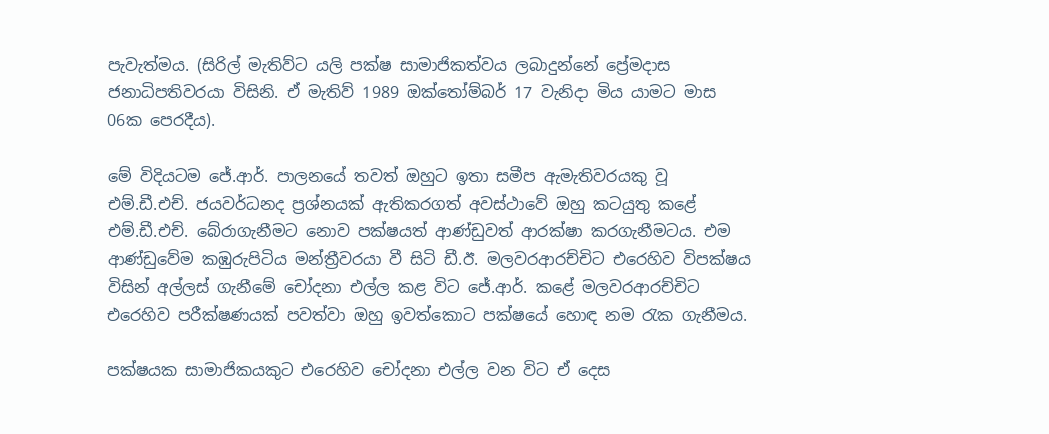පැවැත්මය. (සිරිල් මැතිව්ට යලි පක්ෂ සාමාජිකත්වය ලබාදුන්නේ ප්‍රේමදාස ජනාධිපතිවරයා විසිනි. ඒ මැතිව් 1989 ඔක්තෝම්බර් 17 වැනිදා මිය යාමට මාස 06ක පෙරදීය).

මේ විදියටම ජේ.ආර්. පාලනයේ තවත් ඔහුට ඉතා සමීප ඇමැතිවරයකු වූ එම්.ඩී.එච්. ජයවර්ධනද ප්‍රශ්නයක් ඇතිකරගත් අවස්ථාවේ ඔහු කටයුතු කළේ එම්.ඩී.එච්. බේරාගැනීමට නොව පක්ෂයත් ආණ්ඩුවත් ආරක්ෂා කරගැනීමටය. එම ආණ්ඩුවේම කඹුරුපිටිය මන්ත්‍රීවරයා වී සිටි ඩී.ඊ. මලවරආරච්චිට එරෙහිව විපක්ෂය විසින් අල්ලස් ගැනීමේ චෝදනා එල්ල කළ විට ජේ.ආර්. කළේ මලවරආරච්චිට එරෙහිව පරීක්ෂණයක් පවත්වා ඔහු ඉවත්කොට පක්ෂයේ හොඳ නම රැක ගැනීමය.

පක්ෂයක සාමාජිකයකුට එරෙහිව චෝදනා එල්ල වන විට ඒ දෙස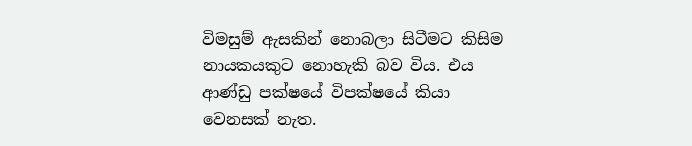විමසුම් ඇසකින් නොබලා සිටීමට කිසිම නායකයකුට නොහැකි බව විය. එය ආණ්ඩු පක්ෂයේ විපක්ෂයේ කියා වෙනසක් නැත.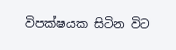විපක්ෂයක සිටින විට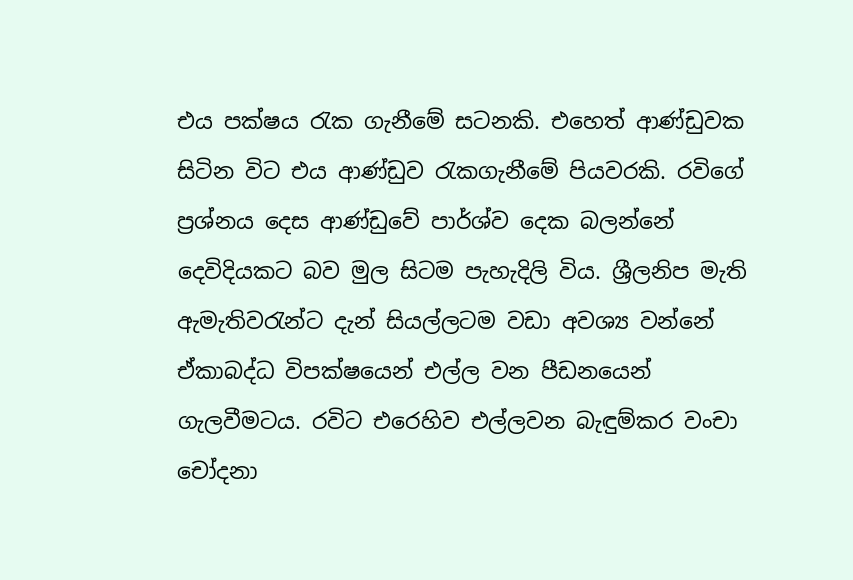එය පක්ෂය රැක ගැනීමේ සටනකි. එහෙත් ආණ්ඩුවක සිටින විට එය ආණ්ඩුව රැකගැනීමේ පියවරකි. රවිගේ ප්‍රශ්නය දෙස ආණ්ඩුවේ පාර්ශ්ව දෙක බලන්නේ දෙවිදියකට බව මුල සිටම පැහැදිලි විය. ශ්‍රීලනිප මැති ඇමැතිවරැන්ට දැන් සියල්ලටම වඩා අවශ්‍ය වන්නේ ඒකාබද්ධ විපක්ෂයෙන් එල්ල වන පීඩනයෙන් ගැලවීමටය. රවිට එරෙහිව එල්ලවන බැඳුම්කර වංචා චෝදනා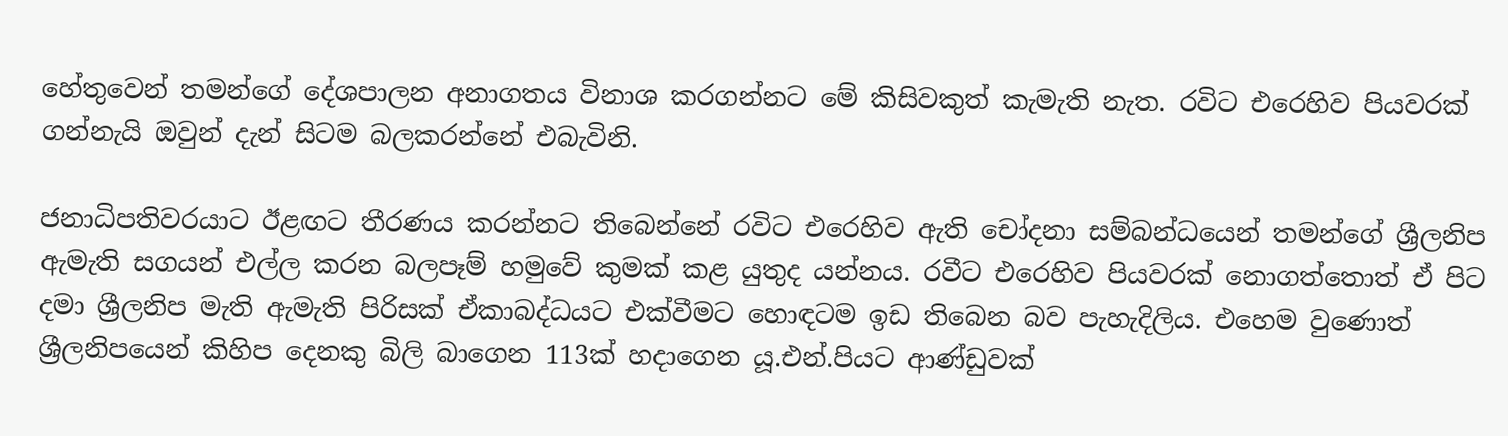හේතුවෙන් තමන්ගේ දේශපාලන අනාගතය විනාශ කරගන්නට මේ කිසිවකුත් කැමැති නැත. රවිට එරෙහිව පියවරක් ගන්නැයි ඔවුන් දැන් සිටම බලකරන්නේ එබැවිනි.

ජනාධිපතිවරයාට ඊළඟට තීරණය කරන්නට තිබෙන්නේ රවිට එරෙහිව ඇති චෝදනා සම්බන්ධයෙන් තමන්ගේ ශ්‍රීලනිප ඇමැති සගයන් එල්ල කරන බලපෑම් හමුවේ කුමක් කළ යුතුද යන්නය. රවීට එරෙහිව පියවරක් නොගත්තොත් ඒ පිට දමා ශ්‍රීලනිප මැති ඇමැති පිරිසක් ඒකාබද්ධයට එක්වීමට හොඳටම ඉඩ තිබෙන බව පැහැදිලිය. එහෙම වුණොත් ශ්‍රීලනිපයෙන් කිහිප දෙනකු බිලි බාගෙන 113ක් හදාගෙන යූ.එන්.පියට ආණ්ඩුවක්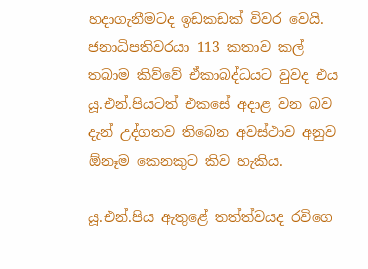හදාගැනීමටද ඉඩකඩක් විවර වෙයි. ජනාධිපතිවරයා 113 කතාව කල් තබාම කිව්වේ ඒකාබද්ධයට වුවද එය යූ.එන්.පියටත් එකසේ අදාළ වන බව දැන් උද්ගතව තිබෙන අවස්ථාව අනුව ඕනෑම කෙනකුට කිව හැකිය.

යූ.එන්.පිය ඇතුළේ තත්ත්වයද රවිගෙ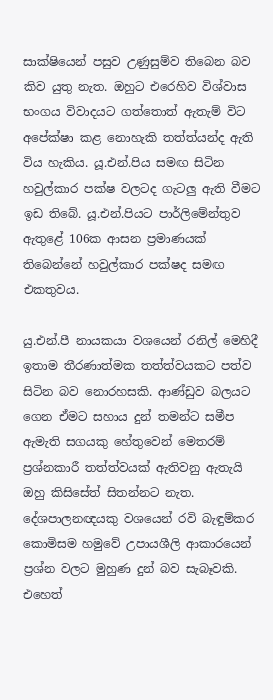සාක්ෂියෙන් පසුව උණුසුම්ව තිබෙන බව කිව යුතු නැත. ඔහුට එරෙහිව විශ්වාස භංගය විවාදයට ගත්තොත් ඇතැම් විට අපේක්ෂා කළ නොහැකි තත්ත්යන්ද ඇති විය හැකිය. යූ.එන්.පිය සමඟ සිටින හවුල්කාර පක්ෂ වලටද ගැටලු ඇති වීමට ඉඩ තිබේ. යූ.එන්.පියට පාර්ලිමේන්තුව ඇතුළේ 106ක ආසන ප්‍රමාණයක් තිබෙන්නේ හවුල්කාර පක්ෂද සමඟ එකතුවය.

යු.එන්.පී නායකයා වශයෙන් රනිල් මෙහිදී ඉතාම තීරණාත්මක තත්ත්වයකට පත්ව සිටින බව නොරහසකි. ආණ්ඩුව බලයට ගෙන ඒමට සහාය දුන් තමන්ට සමීප ඇමැති සගයකු හේතුවෙන් මෙතරම් ප්‍රශ්නකාරී තත්ත්වයක් ඇතිවනු ඇතැයි ඔහු කිසිසේත් සිතන්නට නැත. දේශපාලනඥයකු වශයෙන් රවි බැඳුම්කර කොමිසම හමුවේ උපායශීලි ආකාරයෙන් ප්‍රශ්න වලට මුහුණ දුන් බව සැබෑවකි. එහෙත්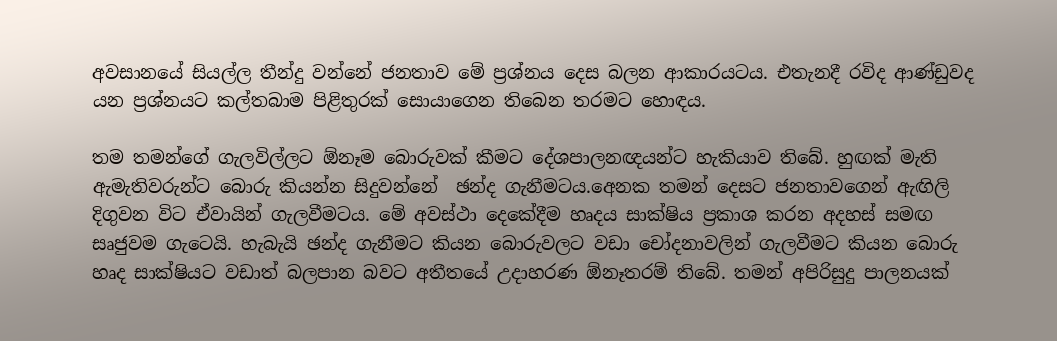අවසානයේ සියල්ල තීන්දු වන්නේ ජනතාව මේ ප්‍රශ්නය දෙස බලන ආකාරයටය. එතැනදී රවිද ආණ්ඩුවද යන ප්‍රශ්නයට කල්තබාම පිළිතුරක් සොයාගෙන තිබෙන තරමට හොඳය.

තම තමන්ගේ ගැලවිල්ලට ඕනෑම බොරුවක් කීමට දේශපාලනඥයන්ට හැකියාව තිබේ. හුඟක් මැති ඇමැතිවරුන්ට බොරු කියන්න සිදුවන්නේ  ඡන්ද ගැනීමටය.අෙනක තමන් දෙසට ජනතාවගෙන් ඇඟිලි දිගුවන විට ඒවායින් ගැලවීමටය. මේ අවස්ථා දෙකේදීම හෘදය සාක්ෂිය ප්‍රකාශ කරන අදහස් සමඟ සෘජුවම ගැටෙයි. හැබැයි ඡන්ද ගැනීමට කියන බොරුවලට වඩා චෝදනාවලින් ගැලවීමට කියන බොරු හෘද සාක්ෂියට වඩාත් බලපාන බවට අතීතයේ උදාහරණ ඕනෑතරම් තිබේ. තමන් අපිරිසුදු පාලනයක්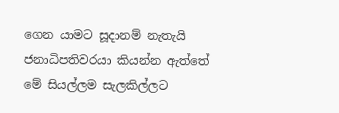ගෙන යාමට සූදානම් නැතැයි ජනාධිපතිවරයා කියන්න ඇත්තේ මේ සියල්ලම සැලකිල්ලට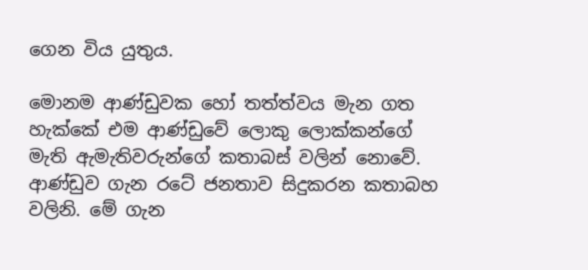ගෙන විය යුතුය.

මොනම ආණ්ඩුවක හෝ තත්ත්වය මැන ගත හැක්කේ එම ආණ්ඩුවේ ලොකු ලොක්කන්ගේ මැති ඇමැතිවරුන්ගේ කතාබස් වලින් නොවේ. ආණ්ඩුව ගැන රටේ ජනතාව සිදුකරන කතාබහ වලිනි. මේ ගැන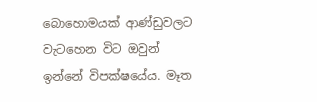බොහොමයක් ආණ්ඩුවලට වැටහෙන විට ඔවුන් ඉන්නේ විපක්ෂයේය. මෑත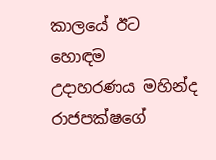කාලයේ ඊට හොඳම උදාහරණය මහින්ද රාජපක්ෂගේ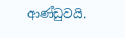ආණ්ඩුවයි.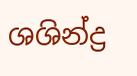ශශින්ද්‍ර